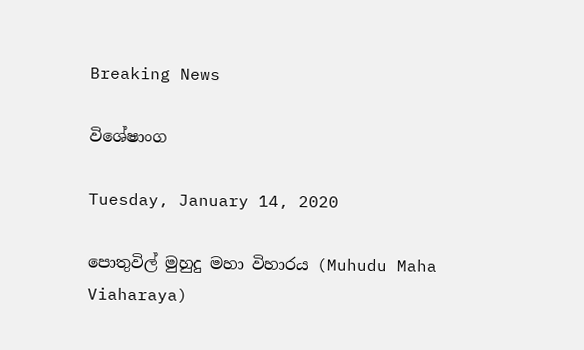Breaking News

විශේෂාංග

Tuesday, January 14, 2020

පොතුවිල් මුහුදු මහා විහාරය (Muhudu Maha Viaharaya)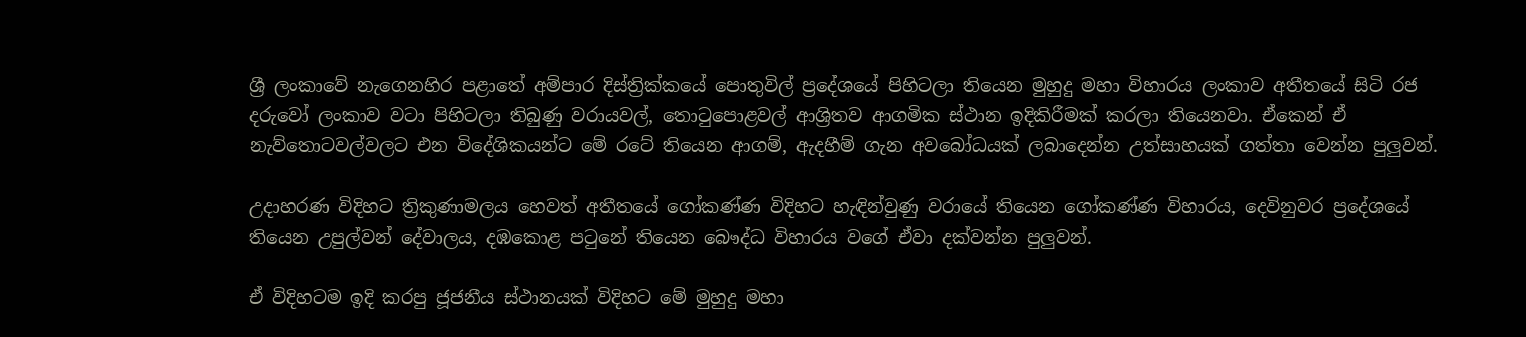ශ්‍රී ලංකාවේ නැගෙනහිර පළාතේ අම්පාර දිස්ත්‍රික්කයේ පොතුවිල් ප්‍රදේශයේ පිහිටලා තියෙන මුහුදු මහා විහාරය ලංකාව අතීතයේ සිටි රජ දරුවෝ ලංකාව වටා පිහිටලා තිබුණු වරායවල්, තොටුපොළවල් ආශ්‍රිතව ආගමික ස්ථාන ඉදිකිරීමක් කරලා තියෙනවා. ඒකෙන් ඒ නැව්තොටවල්වලට එන විදේශිකයන්ට මේ රටේ තියෙන ආගම්, ඇදහීම් ගැන අවබෝධයක් ලබාදෙන්න උත්සාහයක් ගත්තා වෙන්න පුලුවන්.

උදාහරණ විදිහට ත්‍රිකුණාමලය හෙවත් අතීතයේ ගෝකණ්ණ විදිහට හැඳින්වුණු වරායේ තියෙන ගෝකණ්ණ විහාරය, දෙවිනුවර ප්‍රදේශයේ තියෙන උපුල්වන් දේවාලය, දඹකොළ පටුනේ තියෙන බෞද්ධ විහාරය වගේ ඒවා දක්වන්න පුලුවන්.

ඒ විදිහටම ඉදි කරපු ජූජනීය ස්ථානයක් විදිහට මේ මුහුදු මහා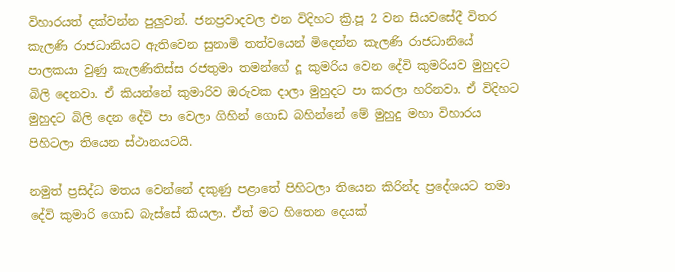විහාරයත් දක්වන්න පුලුවන්. ජනප්‍රවාදවල එන විදිහට ක්‍රි.පූ 2 වන සියවසේදී විතර කැලණි රාජධානියට ඇතිවෙන සුනාමි තත්වයෙන් මිදෙන්න කැලණි රාජධානියේ පාලකයා වුණු කැලණිතිස්ස රජතුමා තමන්ගේ දූ කුමරිය වෙන දේවි කුමරියව මුහුදට බිලි දෙනවා. ඒ කියන්නේ කුමාරිව ඔරුවක දාලා මුහුදට පා කරලා හරිනවා. ඒ විදිහට මුහුදට බිලි දෙන දේවි පා වෙලා ගිහින් ගොඩ බහින්නේ මේ මුහුදු මහා විහාරය පිහිටලා තියෙන ස්ථානයටයි.

නමුත් ප්‍රසිද්ධ මතය වෙන්නේ දකුණු පළාතේ පිහිටලා තියෙන කිරින්ද ප්‍රදේශයට තමා දේවි කුමාරි ගොඩ බැස්සේ කියලා. ඒත් මට හිතෙන දෙයක්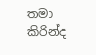තමා කිරින්ද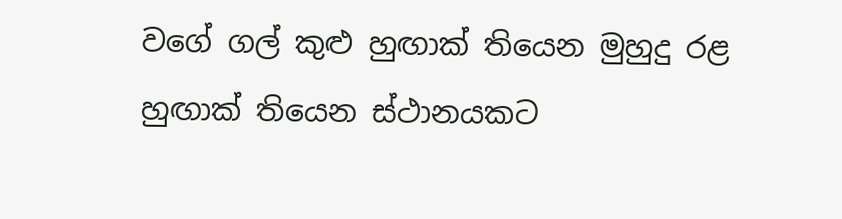වගේ ගල් කුළු හුඟාක් තියෙන මුහුදු රළ හුඟාක් තියෙන ස්ථානයකට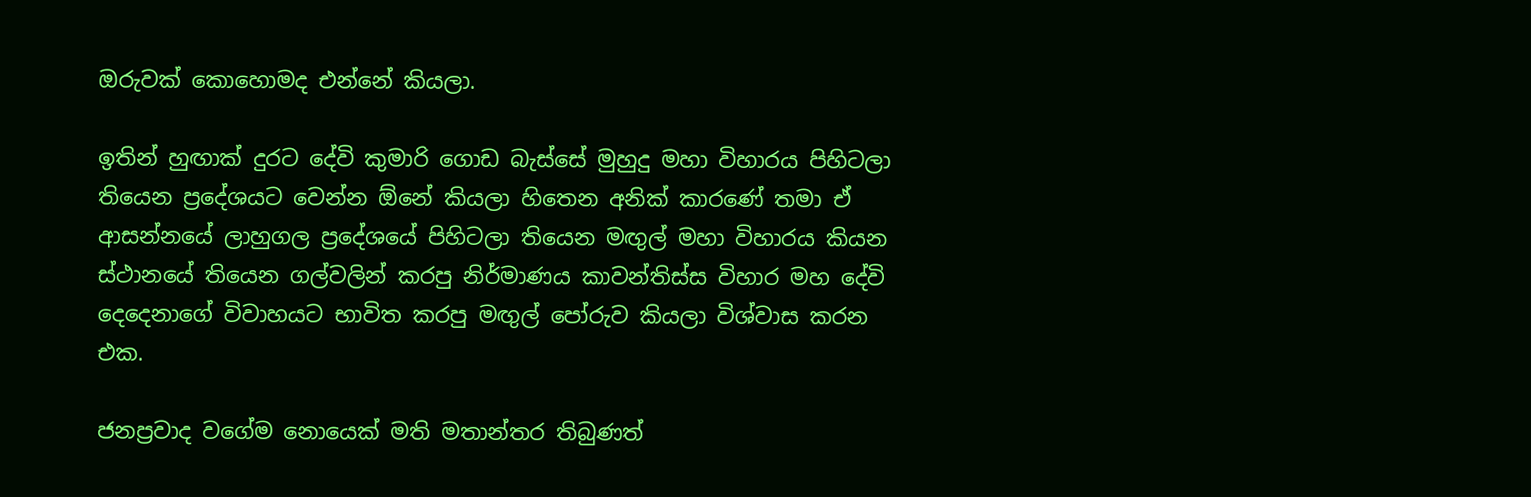ඔරුවක් කොහොමද එන්නේ කියලා.

ඉතින් හුඟාක් දුරට දේවි කුමාරි ගොඩ බැස්සේ මුහුදු මහා විහාරය පිහිටලා තියෙන ප්‍රදේශයට වෙන්න ඕනේ කියලා හිතෙන අනික් කාරණේ තමා ඒ ආසන්නයේ ලාහුගල ප්‍රදේශයේ පිහිටලා තියෙන මඟුල් මහා විහාරය කියන ස්ථානයේ තියෙන ගල්වලින් කරපු නිර්මාණය කාවන්තිස්ස විහාර මහ දේවි දෙදෙනාගේ විවාහයට භාවිත කරපු මඟුල් පෝරුව කියලා විශ්වාස කරන එක.

ජනප්‍රවාද වගේම නොයෙක් මති මතාන්තර තිබුණත්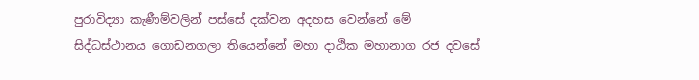පුරාවිද්‍යා කැණීම්වලින් පස්සේ දක්වන අදහස වෙන්නේ මේ සිද්ධස්ථානය ගොඩනගලා තියෙන්නේ මහා දාඨික මහානාග රජ දවසේ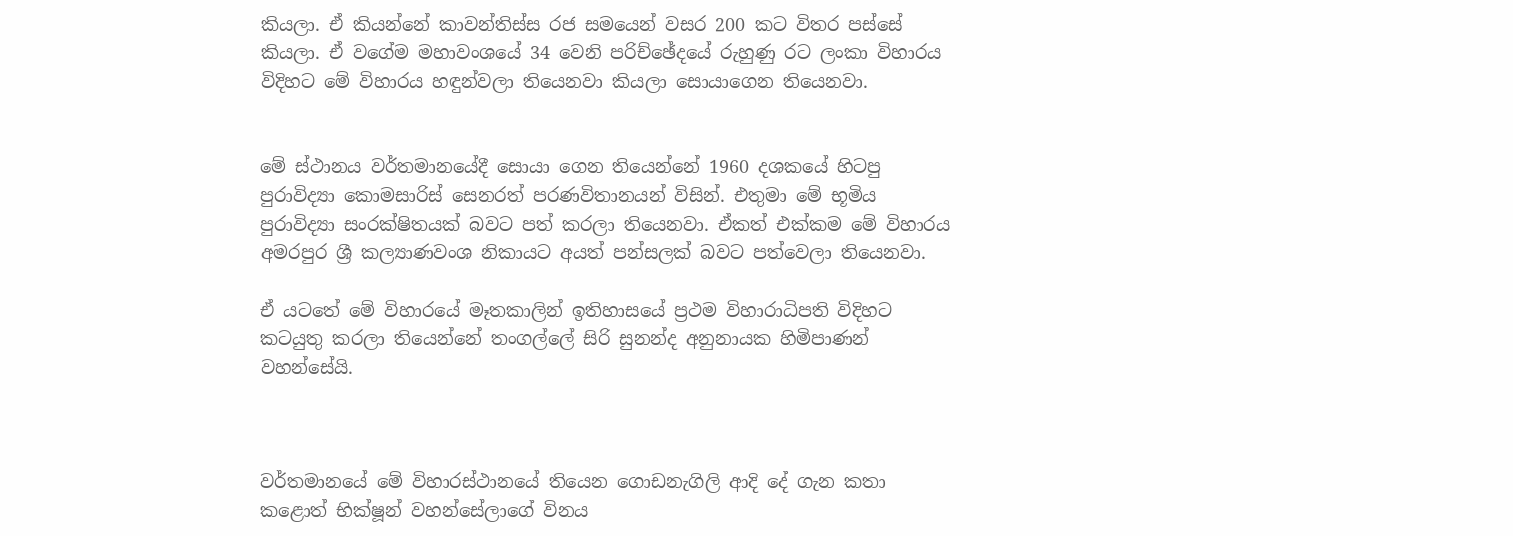කියලා. ඒ කියන්නේ කාවන්තිස්ස රජ සමයෙන් වසර 200 කට විතර පස්සේ කියලා. ඒ වගේම මහාවංශයේ 34 වෙනි පරිච්ඡේදයේ රුහුණු රට ලංකා විහාරය විදිහට මේ විහාරය හඳුන්වලා තියෙනවා කියලා සොයාගෙන තියෙනවා.


මේ ස්ථානය වර්තමානයේදී සොයා ගෙන තියෙන්නේ 1960 දශකයේ හිටපු පුරාවිද්‍යා කොමසාරිස් සෙනරත් පරණවිතානයන් විසින්. එතුමා මේ භූමිය පුරාවිද්‍යා සංරක්ෂිතයක් බවට පත් කරලා තියෙනවා. ඒකත් එක්කම මේ විහාරය අමරපුර ශ්‍රී කල්‍යාණවංශ නිකායට අයත් පන්සලක් බවට පත්වෙලා තියෙනවා.

ඒ යටතේ මේ විහාරයේ මෑතකාලින් ඉතිහාසයේ ප්‍රථම විහාරාධිපති විදිහට කටයුතු කරලා තියෙන්නේ තංගල්ලේ සිරි සුනන්ද අනුනායක හිමිපාණන් වහන්සේයි.



වර්තමානයේ මේ විහාරස්ථානයේ තියෙන ගොඩනැගිලි ආදි දේ ගැන කතා කළොත් භික්ෂූන් වහන්සේලාගේ විනය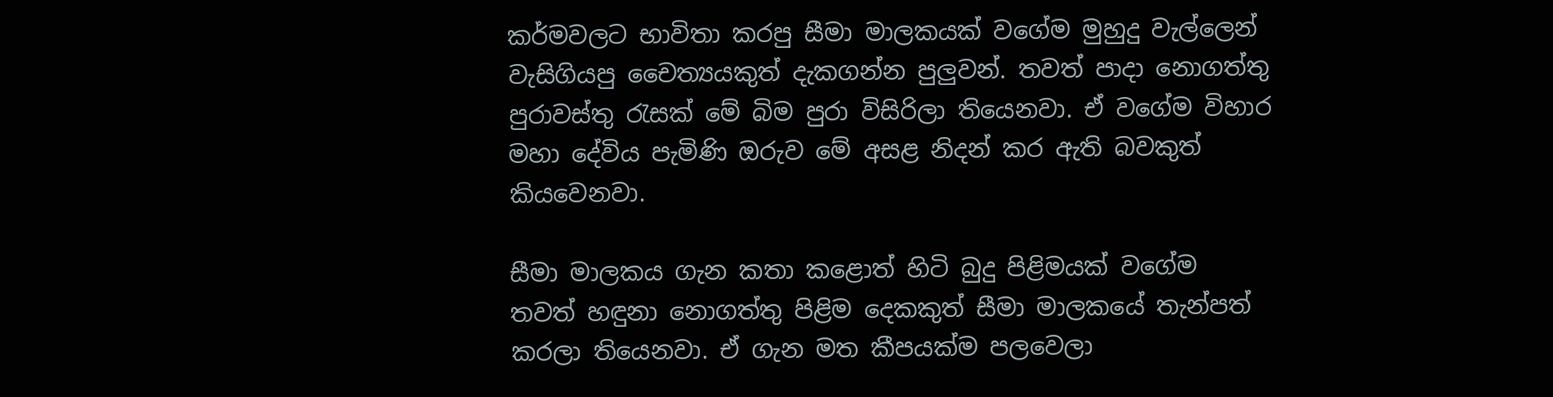කර්මවලට භාවිතා කරපු සීමා මාලකයක් වගේම මුහුදු වැල්ලෙන් වැසිගියපු චෛත්‍යයකුත් දැකගන්න පුලුවන්. තවත් පාදා නොගත්තු පුරාවස්තු රැසක් මේ බිම පුරා විසිරිලා තියෙනවා. ඒ වගේම විහාර මහා දේවිය පැමිණි ඔරුව මේ අසළ නිදන් කර ඇති බවකුත් කියවෙනවා.

සීමා මාලකය ගැන කතා කළොත් හිටි බුදු පිළිමයක් වගේම තවත් හඳුනා නොගත්තු පිළිම දෙකකුත් සීමා මාලකයේ තැන්පත් කරලා තියෙනවා. ඒ ගැන මත කීපයක්ම පලවෙලා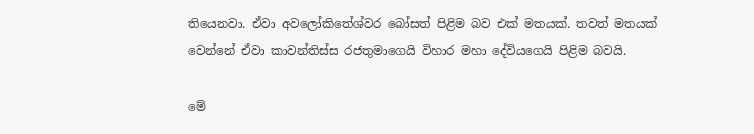තියෙනවා. ඒවා අවලෝකිතේශ්වර බෝසත් පිළිම බව එක් මතයක්. තවත් මතයක් වෙන්නේ ඒවා කාවන්තිස්ස රජතුමාගෙයි විහාර මහා දේවියගෙයි පිළිම බවයි.

මේ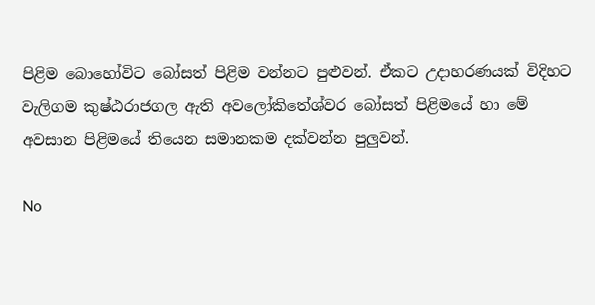පිළිම බොහෝවිට බෝසත් පිළිම වන්නට පුළුවන්. ඒකට උදාහරණයක් විදිහට වැලිගම කුෂ්ඨරාජගල ඇති අවලෝකිතේශ්වර බෝසත් පිළිමයේ හා මේ අවසාන පිළිමයේ තියෙන සමානකම දක්වන්න පුලුවන්.

No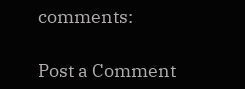comments:

Post a Comment